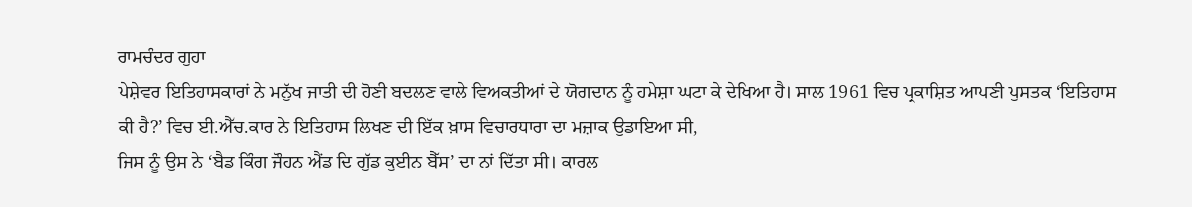ਰਾਮਚੰਦਰ ਗੁਹਾ
ਪੇਸ਼ੇਵਰ ਇਤਿਹਾਸਕਾਰਾਂ ਨੇ ਮਨੁੱਖ ਜਾਤੀ ਦੀ ਹੋਣੀ ਬਦਲਣ ਵਾਲੇ ਵਿਅਕਤੀਆਂ ਦੇ ਯੋਗਦਾਨ ਨੂੰ ਹਮੇਸ਼ਾ ਘਟਾ ਕੇ ਦੇਖਿਆ ਹੈ। ਸਾਲ 1961 ਵਿਚ ਪ੍ਰਕਾਸ਼ਿਤ ਆਪਣੀ ਪੁਸਤਕ ‘ਇਤਿਹਾਸ ਕੀ ਹੈ?’ ਵਿਚ ਈ.ਐੱਚ.ਕਾਰ ਨੇ ਇਤਿਹਾਸ ਲਿਖਣ ਦੀ ਇੱਕ ਖ਼ਾਸ ਵਿਚਾਰਧਾਰਾ ਦਾ ਮਜ਼ਾਕ ਉਡਾਇਆ ਸੀ,
ਜਿਸ ਨੂੰ ਉਸ ਨੇ ‘ਬੈਡ ਕਿੰਗ ਜੌਹਨ ਐਂਡ ਦਿ ਗੁੱਡ ਕੁਈਨ ਬੈੱਸ’ ਦਾ ਨਾਂ ਦਿੱਤਾ ਸੀ। ਕਾਰਲ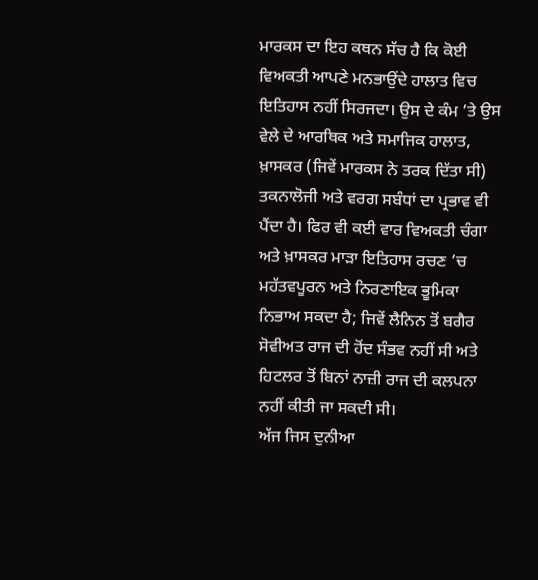ਮਾਰਕਸ ਦਾ ਇਹ ਕਥਨ ਸੱਚ ਹੈ ਕਿ ਕੋਈ ਵਿਅਕਤੀ ਆਪਣੇ ਮਨਭਾਉਂਦੇ ਹਾਲਾਤ ਵਿਚ ਇਤਿਹਾਸ ਨਹੀਂ ਸਿਰਜਦਾ। ਉਸ ਦੇ ਕੰਮ ’ਤੇ ਉਸ ਵੇਲੇ ਦੇ ਆਰਥਿਕ ਅਤੇ ਸਮਾਜਿਕ ਹਾਲਾਤ, ਖ਼ਾਸਕਰ (ਜਿਵੇਂ ਮਾਰਕਸ ਨੇ ਤਰਕ ਦਿੱਤਾ ਸੀ) ਤਕਨਾਲੋਜੀ ਅਤੇ ਵਰਗ ਸਬੰਧਾਂ ਦਾ ਪ੍ਰਭਾਵ ਵੀ ਪੈਂਦਾ ਹੈ। ਫਿਰ ਵੀ ਕਈ ਵਾਰ ਵਿਅਕਤੀ ਚੰਗਾ ਅਤੇ ਖ਼ਾਸਕਰ ਮਾੜਾ ਇਤਿਹਾਸ ਰਚਣ ’ਚ ਮਹੱਤਵਪੂਰਨ ਅਤੇ ਨਿਰਣਾਇਕ ਭੂਮਿਕਾ ਨਿਭਾਅ ਸਕਦਾ ਹੈ; ਜਿਵੇਂ ਲੈਨਿਨ ਤੋਂ ਬਗੈਰ ਸੋਵੀਅਤ ਰਾਜ ਦੀ ਹੋਂਦ ਸੰਭਵ ਨਹੀਂ ਸੀ ਅਤੇ ਹਿਟਲਰ ਤੋਂ ਬਿਨਾਂ ਨਾਜ਼ੀ ਰਾਜ ਦੀ ਕਲਪਨਾ ਨਹੀਂ ਕੀਤੀ ਜਾ ਸਕਦੀ ਸੀ।
ਅੱਜ ਜਿਸ ਦੁਨੀਆ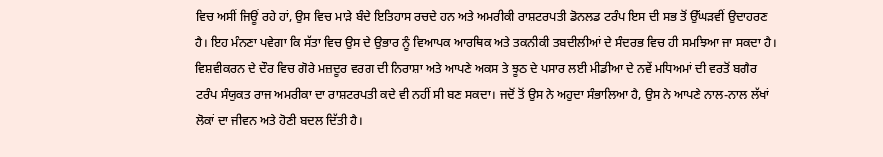ਵਿਚ ਅਸੀਂ ਜਿਊਂ ਰਹੇ ਹਾਂ, ਉਸ ਵਿਚ ਮਾੜੇ ਬੰਦੇ ਇਤਿਹਾਸ ਰਚਦੇ ਹਨ ਅਤੇ ਅਮਰੀਕੀ ਰਾਸ਼ਟਰਪਤੀ ਡੋਨਲਡ ਟਰੰਪ ਇਸ ਦੀ ਸਭ ਤੋਂ ਉੱਘੜਵੀਂ ਉਦਾਹਰਣ ਹੈ। ਇਹ ਮੰਨਣਾ ਪਵੇਗਾ ਕਿ ਸੱਤਾ ਵਿਚ ਉਸ ਦੇ ਉਭਾਰ ਨੂੰ ਵਿਆਪਕ ਆਰਥਿਕ ਅਤੇ ਤਕਨੀਕੀ ਤਬਦੀਲੀਆਂ ਦੇ ਸੰਦਰਭ ਵਿਚ ਹੀ ਸਮਝਿਆ ਜਾ ਸਕਦਾ ਹੈ। ਵਿਸ਼ਵੀਕਰਨ ਦੇ ਦੌਰ ਵਿਚ ਗੋਰੇ ਮਜ਼ਦੂਰ ਵਰਗ ਦੀ ਨਿਰਾਸ਼ਾ ਅਤੇ ਆਪਣੇ ਅਕਸ ਤੇ ਝੂਠ ਦੇ ਪਸਾਰ ਲਈ ਮੀਡੀਆ ਦੇ ਨਵੇਂ ਮਧਿਅਮਾਂ ਦੀ ਵਰਤੋਂ ਬਗੈਰ ਟਰੰਪ ਸੰਯੁਕਤ ਰਾਜ ਅਮਰੀਕਾ ਦਾ ਰਾਸ਼ਟਰਪਤੀ ਕਦੇ ਵੀ ਨਹੀਂ ਸੀ ਬਣ ਸਕਦਾ। ਜਦੋਂ ਤੋਂ ਉਸ ਨੇ ਅਹੁਦਾ ਸੰਭਾਲਿਆ ਹੈ, ਉਸ ਨੇ ਆਪਣੇ ਨਾਲ-ਨਾਲ ਲੱਖਾਂ ਲੋਕਾਂ ਦਾ ਜੀਵਨ ਅਤੇ ਹੋਣੀ ਬਦਲ ਦਿੱਤੀ ਹੈ।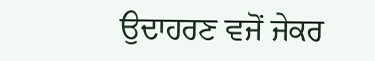ਉਦਾਹਰਣ ਵਜੋਂ ਜੇਕਰ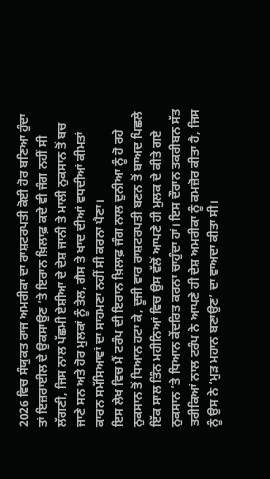2026 ਵਿਚ ਸੰਯੁਕਤ ਰਾਜ ਅਮਰੀਕਾ ਦਾ ਰਾਸ਼ਟਰਪਤੀ ਕੋਈ ਹੋਰ ਬਣਿਆ ਹੁੰਦਾ ਤਾਂ ਇਜ਼ਰਾਈਲ ਦੇ ਉਕਸਾਉਣ ’ਤੇ ਇਰਾਨ ਖ਼ਿਲਾਫ਼ ਕਦੇ ਵੀ ਜੰਗ ਨਹੀਂ ਸੀ ਲੱਗਣੀ, ਜਿਸ ਨਾਲ ਪੱਛਮੀ ਏਸ਼ੀਆ ਦੇ ਦੇਸ਼ ਜਾਨੀ ਤੇ ਮਾਲੀ ਨੁਕਸਾਨ ਤੋਂ ਬਚ ਜਾਣੇ ਸਨ ਅਤੇ ਹੋਰ ਮੁਲਕਾਂ ਨੂੰ ਤੇਲ, ਗੈਸ ਤੇ ਖਾਦ ਦੀਆਂ ਵਧਦੀਆਂ ਕੀਮਤਾਂ ਕਾਰਨ ਸਮੱਸਿਆਵਾਂ ਦਾ ਸਾਹਮਣਾ ਨਹੀਂ ਸੀ ਕਰਨਾ ਪੈਣਾ।
ਇਸ ਲੇਖ ਵਿਚ ਮੈਂ ਟਰੰਪ ਦੀ ਇਰਾਨ ਖ਼ਿਲਾਫ਼ ਜੰਗ ਨਾਲ ਦੁਨੀਆ ਨੂੰ ਹੋ ਰਹੇ ਨੁਕਸਾਨ ਤੋਂ ਧਿਆਨ ਹਟਾ ਕੇ, ਦੂਜੀ ਵਾਰ ਰਾਸ਼ਟਰਪਤੀ ਬਣਨ ਤੋਂ ਬਾਅਦ ਪਿਛਲੇ ਇੱਕ ਸਾਲ ਤਿੰਨ ਮਹੀਨਿਆਂ ਵਿਚ ਉਸ ਵੱਲੋਂ ਆਪਣੇ ਹੀ ਮੁਲਕ ਦੇ ਕੀਤੇ ਗਏ ਨੁਕਸਾਨ ’ਤੇ ਧਿਆਨ ਕੇਂਦਰਿਤ ਕਰਨਾ ਚਾਹੁੰਦਾ ਹਾਂ। ਇਸ ਦੌਰਾਨ ਤਕਰੀਬਨ ਸੱਤ ਤਰੀਕਿਆਂ ਨਾਲ ਟਰੰਪ ਨੇ ਆਪਣੇ ਹੀ ਦੇਸ਼ ਅਮਰੀਕਾ ਨੂੰ ਕਮਜ਼ੋਰ ਕੀਤਾ ਹੈ, ਜਿਸ ਨੂੰ ਉਸ ਨੇ ‘ਮੁੜ ਮਹਾਨ ਬਣਾਉਣ’ ਦਾ ਵਾਅਦਾ ਕੀਤਾ ਸੀ।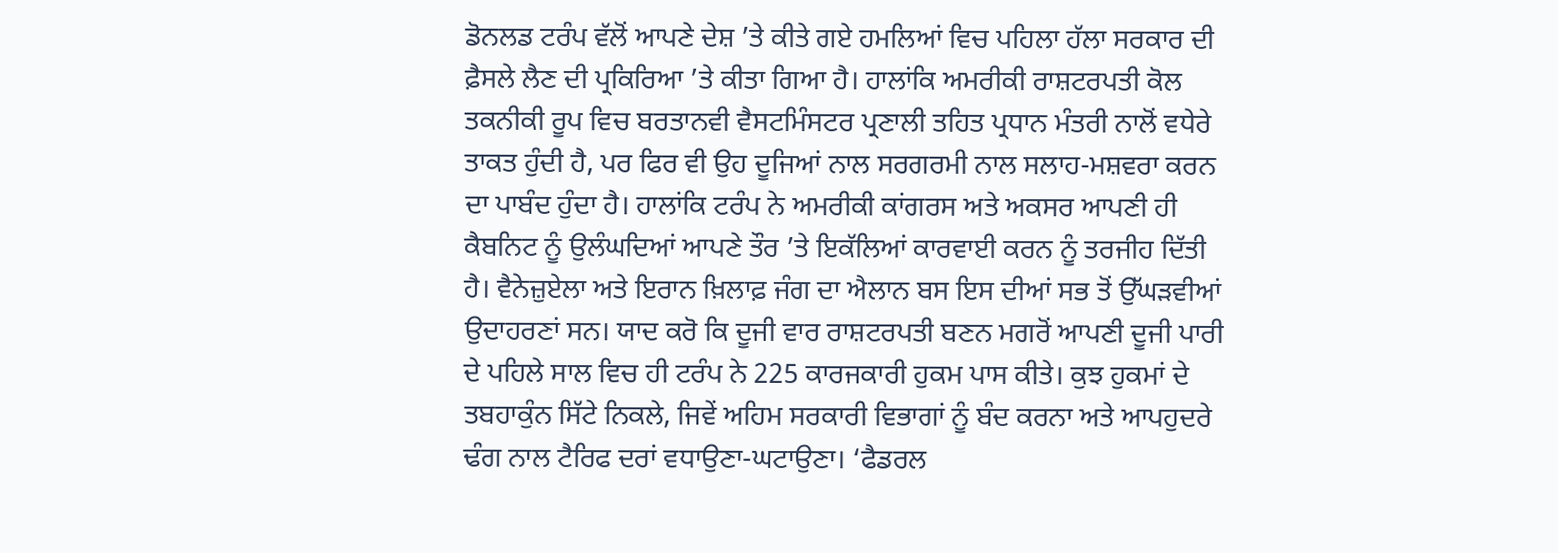ਡੋਨਲਡ ਟਰੰਪ ਵੱਲੋਂ ਆਪਣੇ ਦੇਸ਼ ’ਤੇ ਕੀਤੇ ਗਏ ਹਮਲਿਆਂ ਵਿਚ ਪਹਿਲਾ ਹੱਲਾ ਸਰਕਾਰ ਦੀ ਫ਼ੈਸਲੇ ਲੈਣ ਦੀ ਪ੍ਰਕਿਰਿਆ ’ਤੇ ਕੀਤਾ ਗਿਆ ਹੈ। ਹਾਲਾਂਕਿ ਅਮਰੀਕੀ ਰਾਸ਼ਟਰਪਤੀ ਕੋਲ ਤਕਨੀਕੀ ਰੂਪ ਵਿਚ ਬਰਤਾਨਵੀ ਵੈਸਟਮਿੰਸਟਰ ਪ੍ਰਣਾਲੀ ਤਹਿਤ ਪ੍ਰਧਾਨ ਮੰਤਰੀ ਨਾਲੋਂ ਵਧੇਰੇ ਤਾਕਤ ਹੁੰਦੀ ਹੈ, ਪਰ ਫਿਰ ਵੀ ਉਹ ਦੂਜਿਆਂ ਨਾਲ ਸਰਗਰਮੀ ਨਾਲ ਸਲਾਹ-ਮਸ਼ਵਰਾ ਕਰਨ ਦਾ ਪਾਬੰਦ ਹੁੰਦਾ ਹੈ। ਹਾਲਾਂਕਿ ਟਰੰਪ ਨੇ ਅਮਰੀਕੀ ਕਾਂਗਰਸ ਅਤੇ ਅਕਸਰ ਆਪਣੀ ਹੀ ਕੈਬਨਿਟ ਨੂੰ ਉਲੰਘਦਿਆਂ ਆਪਣੇ ਤੌਰ ’ਤੇ ਇਕੱਲਿਆਂ ਕਾਰਵਾਈ ਕਰਨ ਨੂੰ ਤਰਜੀਹ ਦਿੱਤੀ ਹੈ। ਵੈਨੇਜ਼ੁਏਲਾ ਅਤੇ ਇਰਾਨ ਖ਼ਿਲਾਫ਼ ਜੰਗ ਦਾ ਐਲਾਨ ਬਸ ਇਸ ਦੀਆਂ ਸਭ ਤੋਂ ਉੱਘੜਵੀਆਂ ਉਦਾਹਰਣਾਂ ਸਨ। ਯਾਦ ਕਰੋ ਕਿ ਦੂਜੀ ਵਾਰ ਰਾਸ਼ਟਰਪਤੀ ਬਣਨ ਮਗਰੋਂ ਆਪਣੀ ਦੂਜੀ ਪਾਰੀ ਦੇ ਪਹਿਲੇ ਸਾਲ ਵਿਚ ਹੀ ਟਰੰਪ ਨੇ 225 ਕਾਰਜਕਾਰੀ ਹੁਕਮ ਪਾਸ ਕੀਤੇ। ਕੁਝ ਹੁਕਮਾਂ ਦੇ ਤਬਹਾਕੁੰਨ ਸਿੱਟੇ ਨਿਕਲੇ, ਜਿਵੇਂ ਅਹਿਮ ਸਰਕਾਰੀ ਵਿਭਾਗਾਂ ਨੂੰ ਬੰਦ ਕਰਨਾ ਅਤੇ ਆਪਹੁਦਰੇ ਢੰਗ ਨਾਲ ਟੈਰਿਫ ਦਰਾਂ ਵਧਾਉਣਾ-ਘਟਾਉਣਾ। ‘ਫੈਡਰਲ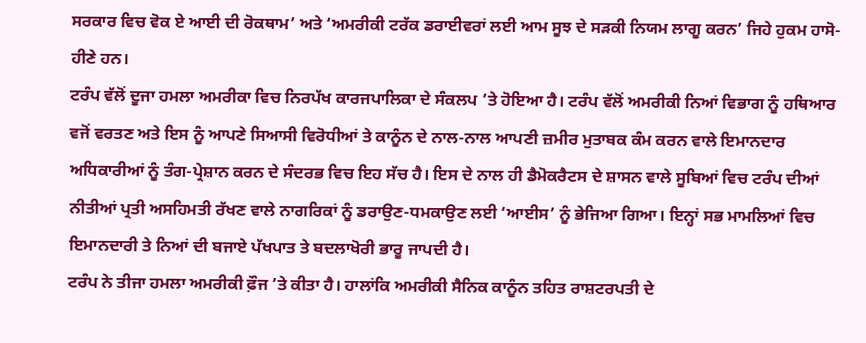ਸਰਕਾਰ ਵਿਚ ਵੋਕ ਏ ਆਈ ਦੀ ਰੋਕਥਾਮ’ ਅਤੇ ‘ਅਮਰੀਕੀ ਟਰੱਕ ਡਰਾਈਵਰਾਂ ਲਈ ਆਮ ਸੂਝ ਦੇ ਸੜਕੀ ਨਿਯਮ ਲਾਗੂ ਕਰਨ’ ਜਿਹੇ ਹੁਕਮ ਹਾਸੋ-ਹੀਣੇ ਹਨ।
ਟਰੰਪ ਵੱਲੋਂ ਦੂਜਾ ਹਮਲਾ ਅਮਰੀਕਾ ਵਿਚ ਨਿਰਪੱਖ ਕਾਰਜਪਾਲਿਕਾ ਦੇ ਸੰਕਲਪ ’ਤੇ ਹੋਇਆ ਹੈ। ਟਰੰਪ ਵੱਲੋਂ ਅਮਰੀਕੀ ਨਿਆਂ ਵਿਭਾਗ ਨੂੰ ਹਥਿਆਰ ਵਜੋਂ ਵਰਤਣ ਅਤੇ ਇਸ ਨੂੰ ਆਪਣੇ ਸਿਆਸੀ ਵਿਰੋਧੀਆਂ ਤੇ ਕਾਨੂੰਨ ਦੇ ਨਾਲ-ਨਾਲ ਆਪਣੀ ਜ਼ਮੀਰ ਮੁਤਾਬਕ ਕੰਮ ਕਰਨ ਵਾਲੇ ਇਮਾਨਦਾਰ ਅਧਿਕਾਰੀਆਂ ਨੂੰ ਤੰਗ-ਪ੍ਰੇਸ਼ਾਨ ਕਰਨ ਦੇ ਸੰਦਰਭ ਵਿਚ ਇਹ ਸੱਚ ਹੈ। ਇਸ ਦੇ ਨਾਲ ਹੀ ਡੈਮੋਕਰੈਟਸ ਦੇ ਸ਼ਾਸਨ ਵਾਲੇ ਸੂਬਿਆਂ ਵਿਚ ਟਰੰਪ ਦੀਆਂ ਨੀਤੀਆਂ ਪ੍ਰਤੀ ਅਸਹਿਮਤੀ ਰੱਖਣ ਵਾਲੇ ਨਾਗਰਿਕਾਂ ਨੂੰ ਡਰਾਉਣ-ਧਮਕਾਉਣ ਲਈ ‘ਆਈਸ’ ਨੂੰ ਭੇਜਿਆ ਗਿਆ। ਇਨ੍ਹਾਂ ਸਭ ਮਾਮਲਿਆਂ ਵਿਚ ਇਮਾਨਦਾਰੀ ਤੇ ਨਿਆਂ ਦੀ ਬਜਾਏ ਪੱਖਪਾਤ ਤੇ ਬਦਲਾਖੋਰੀ ਭਾਰੂ ਜਾਪਦੀ ਹੈ।
ਟਰੰਪ ਨੇ ਤੀਜਾ ਹਮਲਾ ਅਮਰੀਕੀ ਫ਼ੌਜ ’ਤੇ ਕੀਤਾ ਹੈ। ਹਾਲਾਂਕਿ ਅਮਰੀਕੀ ਸੈਨਿਕ ਕਾਨੂੰਨ ਤਹਿਤ ਰਾਸ਼ਟਰਪਤੀ ਦੇ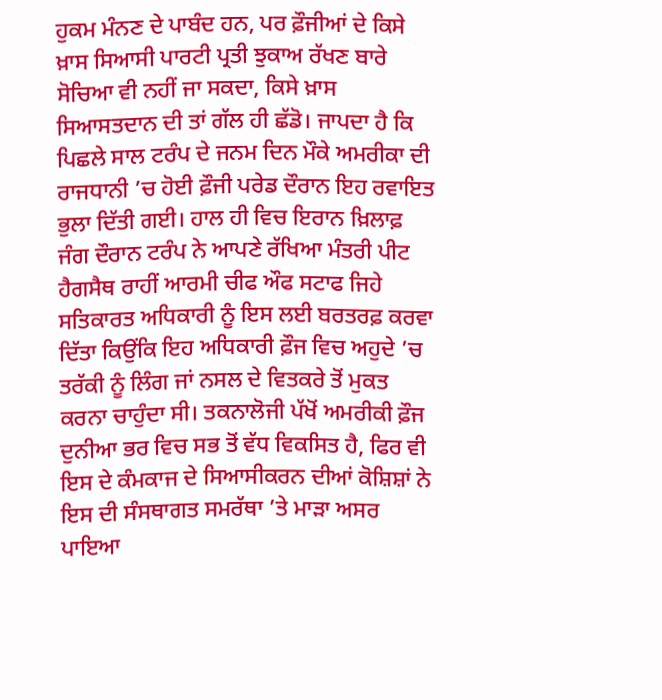ਹੁਕਮ ਮੰਨਣ ਦੇ ਪਾਬੰਦ ਹਨ, ਪਰ ਫ਼ੌਜੀਆਂ ਦੇ ਕਿਸੇ ਖ਼ਾਸ ਸਿਆਸੀ ਪਾਰਟੀ ਪ੍ਰਤੀ ਝੁਕਾਅ ਰੱਖਣ ਬਾਰੇ ਸੋਚਿਆ ਵੀ ਨਹੀਂ ਜਾ ਸਕਦਾ, ਕਿਸੇ ਖ਼ਾਸ ਸਿਆਸਤਦਾਨ ਦੀ ਤਾਂ ਗੱਲ ਹੀ ਛੱਡੋ। ਜਾਪਦਾ ਹੈ ਕਿ ਪਿਛਲੇ ਸਾਲ ਟਰੰਪ ਦੇ ਜਨਮ ਦਿਨ ਮੌਕੇ ਅਮਰੀਕਾ ਦੀ ਰਾਜਧਾਨੀ ’ਚ ਹੋਈ ਫ਼ੌਜੀ ਪਰੇਡ ਦੌਰਾਨ ਇਹ ਰਵਾਇਤ ਭੁਲਾ ਦਿੱਤੀ ਗਈ। ਹਾਲ ਹੀ ਵਿਚ ਇਰਾਨ ਖ਼ਿਲਾਫ਼ ਜੰਗ ਦੌਰਾਨ ਟਰੰਪ ਨੇ ਆਪਣੇ ਰੱਖਿਆ ਮੰਤਰੀ ਪੀਟ ਹੈਗਸੈਥ ਰਾਹੀਂ ਆਰਮੀ ਚੀਫ ਔਫ ਸਟਾਫ ਜਿਹੇ ਸਤਿਕਾਰਤ ਅਧਿਕਾਰੀ ਨੂੰ ਇਸ ਲਈ ਬਰਤਰਫ਼ ਕਰਵਾ ਦਿੱਤਾ ਕਿਉਂਕਿ ਇਹ ਅਧਿਕਾਰੀ ਫ਼ੌਜ ਵਿਚ ਅਹੁਦੇ ’ਚ ਤਰੱਕੀ ਨੂੰ ਲਿੰਗ ਜਾਂ ਨਸਲ ਦੇ ਵਿਤਕਰੇ ਤੋਂ ਮੁਕਤ ਕਰਨਾ ਚਾਹੁੰਦਾ ਸੀ। ਤਕਨਾਲੋਜੀ ਪੱਖੋਂ ਅਮਰੀਕੀ ਫ਼ੌਜ ਦੁਨੀਆ ਭਰ ਵਿਚ ਸਭ ਤੋਂ ਵੱਧ ਵਿਕਸਿਤ ਹੈ, ਫਿਰ ਵੀ ਇਸ ਦੇ ਕੰਮਕਾਜ ਦੇ ਸਿਆਸੀਕਰਨ ਦੀਆਂ ਕੋਸ਼ਿਸ਼ਾਂ ਨੇ ਇਸ ਦੀ ਸੰਸਥਾਗਤ ਸਮਰੱਥਾ ’ਤੇ ਮਾੜਾ ਅਸਰ ਪਾਇਆ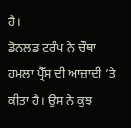ਹੈ।
ਡੋਨਲਡ ਟਰੰਪ ਨੇ ਚੌਥਾ ਹਮਲਾ ਪ੍ਰੈੱਸ ਦੀ ਆਜ਼ਾਦੀ ’ਤੇ ਕੀਤਾ ਹੈ। ਉਸ ਨੇ ਕੁਝ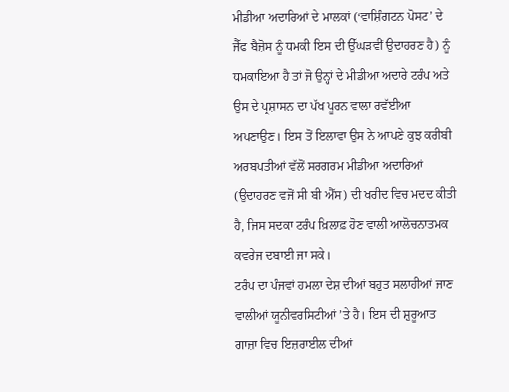ਮੀਡੀਆ ਅਦਾਰਿਆਂ ਦੇ ਮਾਲਕਾਂ (‘ਵਾਸ਼ਿੰਗਟਨ ਪੋਸਟ’ ਦੇ ਜੈੱਫ ਬੈਜ਼ੋਸ ਨੂੰ ਧਮਕੀ ਇਸ ਦੀ ਉੱਘੜਵੀਂ ਉਦਾਹਰਣ ਹੈ) ਨੂੰ ਧਮਕਾਇਆ ਹੈ ਤਾਂ ਜੋ ਉਨ੍ਹਾਂ ਦੇ ਮੀਡੀਆ ਅਦਾਰੇ ਟਰੰਪ ਅਤੇ ਉਸ ਦੇ ਪ੍ਰਸ਼ਾਸਨ ਦਾ ਪੱਖ ਪੂਰਨ ਵਾਲਾ ਰਵੱਈਆ ਅਪਣਾਉਣ। ਇਸ ਤੋਂ ਇਲਾਵਾ ਉਸ ਨੇ ਆਪਣੇ ਕੁਝ ਕਰੀਬੀ ਅਰਬਪਤੀਆਂ ਵੱਲੋਂ ਸਰਗਰਮ ਮੀਡੀਆ ਅਦਾਰਿਆਂ (ਉਦਾਹਰਣ ਵਜੋਂ ਸੀ ਬੀ ਐੱਸ) ਦੀ ਖਰੀਦ ਵਿਚ ਮਦਦ ਕੀਤੀ ਹੈ, ਜਿਸ ਸਦਕਾ ਟਰੰਪ ਖ਼ਿਲਾਫ਼ ਹੋਣ ਵਾਲੀ ਆਲੋਚਨਾਤਮਕ ਕਵਰੇਜ ਦਬਾਈ ਜਾ ਸਕੇ।
ਟਰੰਪ ਦਾ ਪੰਜਵਾਂ ਹਮਲਾ ਦੇਸ਼ ਦੀਆਂ ਬਹੁਤ ਸਲਾਹੀਆਂ ਜਾਣ ਵਾਲੀਆਂ ਯੂਨੀਵਰਸਿਟੀਆਂ ’ਤੇ ਹੈ। ਇਸ ਦੀ ਸ਼ੁਰੂਆਤ ਗਾਜ਼ਾ ਵਿਚ ਇਜ਼ਰਾਈਲ ਦੀਆਂ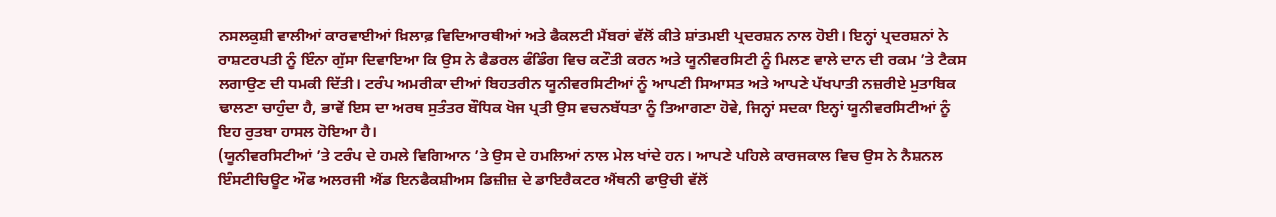ਨਸਲਕੁਸ਼ੀ ਵਾਲੀਆਂ ਕਾਰਵਾਈਆਂ ਖ਼ਿਲਾਫ਼ ਵਿਦਿਆਰਥੀਆਂ ਅਤੇ ਫੈਕਲਟੀ ਮੈਂਬਰਾਂ ਵੱਲੋਂ ਕੀਤੇ ਸ਼ਾਂਤਮਈ ਪ੍ਰਦਰਸ਼ਨ ਨਾਲ ਹੋਈ। ਇਨ੍ਹਾਂ ਪ੍ਰਦਰਸ਼ਨਾਂ ਨੇ ਰਾਸ਼ਟਰਪਤੀ ਨੂੰ ਇੰਨਾ ਗੁੱਸਾ ਦਿਵਾਇਆ ਕਿ ਉਸ ਨੇ ਫੈਡਰਲ ਫੰਡਿੰਗ ਵਿਚ ਕਟੌਤੀ ਕਰਨ ਅਤੇ ਯੂਨੀਵਰਸਿਟੀ ਨੂੰ ਮਿਲਣ ਵਾਲੇ ਦਾਨ ਦੀ ਰਕਮ ’ਤੇ ਟੈਕਸ ਲਗਾਉਣ ਦੀ ਧਮਕੀ ਦਿੱਤੀ। ਟਰੰਪ ਅਮਰੀਕਾ ਦੀਆਂ ਬਿਹਤਰੀਨ ਯੂਨੀਵਰਸਿਟੀਆਂ ਨੂੰ ਆਪਣੀ ਸਿਆਸਤ ਅਤੇ ਆਪਣੇ ਪੱਖਪਾਤੀ ਨਜ਼ਰੀਏ ਮੁਤਾਬਿਕ ਢਾਲਣਾ ਚਾਹੁੰਦਾ ਹੈ, ਭਾਵੇਂ ਇਸ ਦਾ ਅਰਥ ਸੁਤੰਤਰ ਬੌਧਿਕ ਖੋਜ ਪ੍ਰਤੀ ਉਸ ਵਚਨਬੱਧਤਾ ਨੂੰ ਤਿਆਗਣਾ ਹੋਵੇ, ਜਿਨ੍ਹਾਂ ਸਦਕਾ ਇਨ੍ਹਾਂ ਯੂਨੀਵਰਸਿਟੀਆਂ ਨੂੰ ਇਹ ਰੁਤਬਾ ਹਾਸਲ ਹੋਇਆ ਹੈ।
(ਯੂਨੀਵਰਸਿਟੀਆਂ ’ਤੇ ਟਰੰਪ ਦੇ ਹਮਲੇ ਵਿਗਿਆਨ ’ਤੇ ਉਸ ਦੇ ਹਮਲਿਆਂ ਨਾਲ ਮੇਲ ਖਾਂਦੇ ਹਨ। ਆਪਣੇ ਪਹਿਲੇ ਕਾਰਜਕਾਲ ਵਿਚ ਉਸ ਨੇ ਨੈਸ਼ਨਲ ਇੰਸਟੀਚਿਊਟ ਔਫ ਅਲਰਜੀ ਐਂਡ ਇਨਫੈਕਸ਼ੀਅਸ ਡਿਜ਼ੀਜ਼ ਦੇ ਡਾਇਰੈਕਟਰ ਐਂਥਨੀ ਫਾਉਚੀ ਵੱਲੋਂ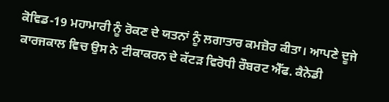ਕੋਵਿਡ-19 ਮਹਾਮਾਰੀ ਨੂੰ ਰੋਕਣ ਦੇ ਯਤਨਾਂ ਨੂੰ ਲਗਾਤਾਰ ਕਮਜ਼ੋਰ ਕੀਤਾ। ਆਪਣੇ ਦੂਜੇ ਕਾਰਜਕਾਲ ਵਿਚ ਉਸ ਨੇ ਟੀਕਾਕਰਨ ਦੇ ਕੱਟੜ ਵਿਰੋਧੀ ਰੌਬਰਟ ਐੱਫ. ਕੈਨੇਡੀ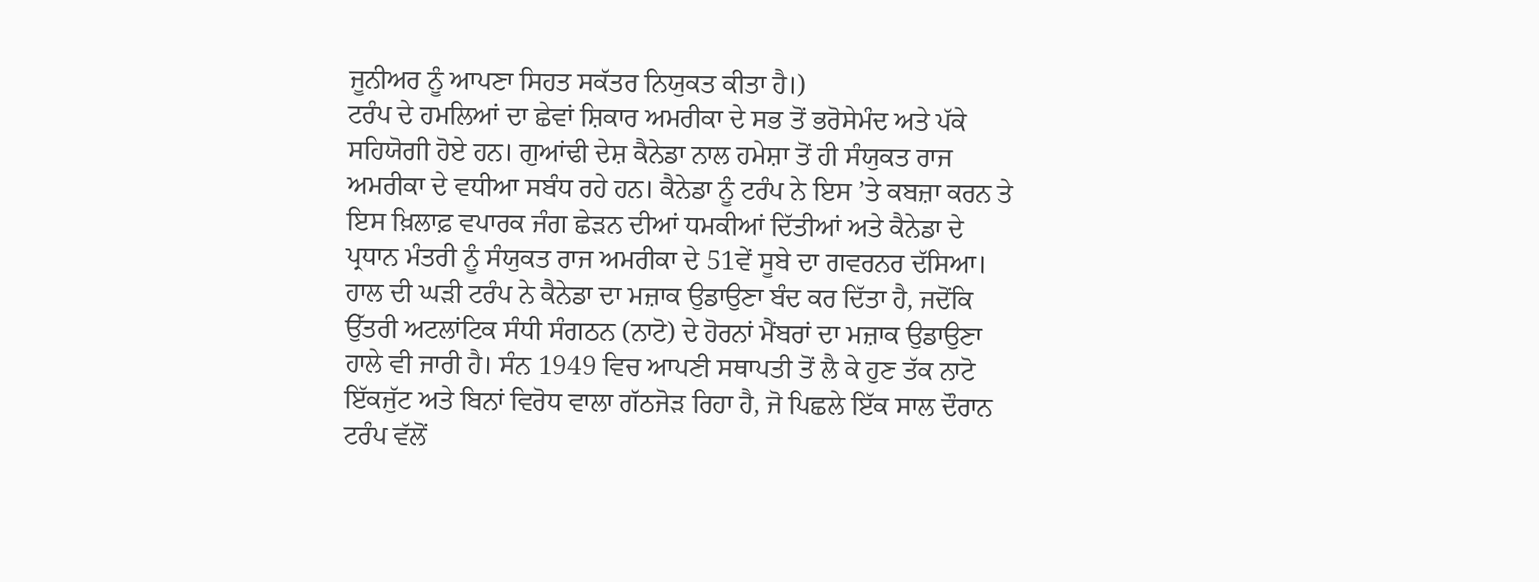ਜੂਨੀਅਰ ਨੂੰ ਆਪਣਾ ਸਿਹਤ ਸਕੱਤਰ ਨਿਯੁਕਤ ਕੀਤਾ ਹੈ।)
ਟਰੰਪ ਦੇ ਹਮਲਿਆਂ ਦਾ ਛੇਵਾਂ ਸ਼ਿਕਾਰ ਅਮਰੀਕਾ ਦੇ ਸਭ ਤੋਂ ਭਰੋਸੇਮੰਦ ਅਤੇ ਪੱਕੇ ਸਹਿਯੋਗੀ ਹੋਏ ਹਨ। ਗੁਆਂਢੀ ਦੇਸ਼ ਕੈਨੇਡਾ ਨਾਲ ਹਮੇਸ਼ਾ ਤੋਂ ਹੀ ਸੰਯੁਕਤ ਰਾਜ ਅਮਰੀਕਾ ਦੇ ਵਧੀਆ ਸਬੰਧ ਰਹੇ ਹਨ। ਕੈਨੇਡਾ ਨੂੰ ਟਰੰਪ ਨੇ ਇਸ ’ਤੇ ਕਬਜ਼ਾ ਕਰਨ ਤੇ ਇਸ ਖ਼ਿਲਾਫ਼ ਵਪਾਰਕ ਜੰਗ ਛੇੜਨ ਦੀਆਂ ਧਮਕੀਆਂ ਦਿੱਤੀਆਂ ਅਤੇ ਕੈਨੇਡਾ ਦੇ ਪ੍ਰਧਾਨ ਮੰਤਰੀ ਨੂੰ ਸੰਯੁਕਤ ਰਾਜ ਅਮਰੀਕਾ ਦੇ 51ਵੇਂ ਸੂਬੇ ਦਾ ਗਵਰਨਰ ਦੱਸਿਆ। ਹਾਲ ਦੀ ਘੜੀ ਟਰੰਪ ਨੇ ਕੈਨੇਡਾ ਦਾ ਮਜ਼ਾਕ ਉਡਾਉਣਾ ਬੰਦ ਕਰ ਦਿੱਤਾ ਹੈ, ਜਦੋਂਕਿ ਉੱਤਰੀ ਅਟਲਾਂਟਿਕ ਸੰਧੀ ਸੰਗਠਨ (ਨਾਟੋ) ਦੇ ਹੋਰਨਾਂ ਮੈਂਬਰਾਂ ਦਾ ਮਜ਼ਾਕ ਉਡਾਉਣਾ ਹਾਲੇ ਵੀ ਜਾਰੀ ਹੈ। ਸੰਨ 1949 ਵਿਚ ਆਪਣੀ ਸਥਾਪਤੀ ਤੋਂ ਲੈ ਕੇ ਹੁਣ ਤੱਕ ਨਾਟੋ ਇੱਕਜੁੱਟ ਅਤੇ ਬਿਨਾਂ ਵਿਰੋਧ ਵਾਲਾ ਗੱਠਜੋੜ ਰਿਹਾ ਹੈ, ਜੋ ਪਿਛਲੇ ਇੱਕ ਸਾਲ ਦੌਰਾਨ ਟਰੰਪ ਵੱਲੋਂ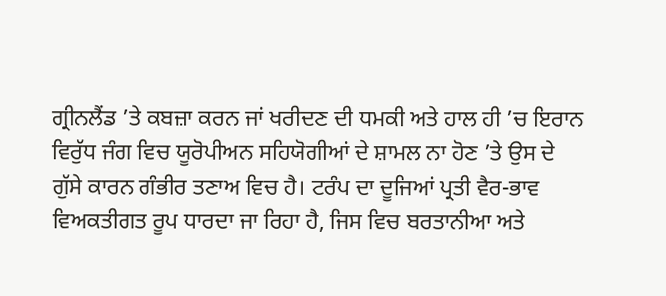ਗ੍ਰੀਨਲੈਂਡ ’ਤੇ ਕਬਜ਼ਾ ਕਰਨ ਜਾਂ ਖਰੀਦਣ ਦੀ ਧਮਕੀ ਅਤੇ ਹਾਲ ਹੀ ’ਚ ਇਰਾਨ ਵਿਰੁੱਧ ਜੰਗ ਵਿਚ ਯੂਰੋਪੀਅਨ ਸਹਿਯੋਗੀਆਂ ਦੇ ਸ਼ਾਮਲ ਨਾ ਹੋਣ ’ਤੇ ਉਸ ਦੇ ਗੁੱਸੇ ਕਾਰਨ ਗੰਭੀਰ ਤਣਾਅ ਵਿਚ ਹੈ। ਟਰੰਪ ਦਾ ਦੂਜਿਆਂ ਪ੍ਰਤੀ ਵੈਰ-ਭਾਵ ਵਿਅਕਤੀਗਤ ਰੂਪ ਧਾਰਦਾ ਜਾ ਰਿਹਾ ਹੈ, ਜਿਸ ਵਿਚ ਬਰਤਾਨੀਆ ਅਤੇ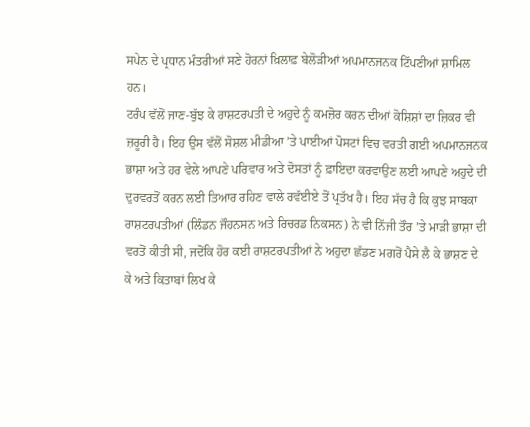ਸਪੇਨ ਦੇ ਪ੍ਰਧਾਨ ਮੰਤਰੀਆਂ ਸਣੇ ਹੋਰਨਾਂ ਖ਼ਿਲਾਫ਼ ਬੇਲੋੜੀਆਂ ਅਪਮਾਨਜਨਕ ਟਿੱਪਣੀਆਂ ਸ਼ਾਮਿਲ ਹਨ।
ਟਰੰਪ ਵੱਲੋਂ ਜਾਣ-ਬੁੱਝ ਕੇ ਰਾਸ਼ਟਰਪਤੀ ਦੇ ਅਹੁਦੇ ਨੂੰ ਕਮਜ਼ੋਰ ਕਰਨ ਦੀਆਂ ਕੋਸ਼ਿਸ਼ਾਂ ਦਾ ਜ਼ਿਕਰ ਵੀ ਜ਼ਰੂਰੀ ਹੈ। ਇਹ ਉਸ ਵੱਲੋਂ ਸੋਸ਼ਲ ਮੀਡੀਆ ’ਤੇ ਪਾਈਆਂ ਪੋਸਟਾਂ ਵਿਚ ਵਰਤੀ ਗਈ ਅਪਮਾਨਜਨਕ ਭਾਸ਼ਾ ਅਤੇ ਹਰ ਵੇਲੇ ਆਪਣੇ ਪਰਿਵਾਰ ਅਤੇ ਦੋਸਤਾਂ ਨੂੰ ਫ਼ਾਇਦਾ ਕਰਵਾਉਣ ਲਈ ਆਪਣੇ ਅਹੁਦੇ ਦੀ ਦੁਰਵਰਤੋਂ ਕਰਨ ਲਈ ਤਿਆਰ ਰਹਿਣ ਵਾਲੇ ਰਵੱਈਏ ਤੋਂ ਪ੍ਰਤੱਖ ਹੈ। ਇਹ ਸੱਚ ਹੈ ਕਿ ਕੁਝ ਸਾਬਕਾ ਰਾਸ਼ਟਰਪਤੀਆਂ (ਲਿੰਡਨ ਜੌਹਨਸਨ ਅਤੇ ਰਿਚਰਡ ਨਿਕਸਨ) ਨੇ ਵੀ ਨਿੱਜੀ ਤੌਰ ’ਤੇ ਮਾੜੀ ਭਾਸ਼ਾ ਦੀ ਵਰਤੋਂ ਕੀਤੀ ਸੀ, ਜਦੋਂਕਿ ਹੋਰ ਕਈ ਰਾਸ਼ਟਰਪਤੀਆਂ ਨੇ ਅਹੁਦਾ ਛੱਡਣ ਮਗਰੋਂ ਪੈਸੇ ਲੈ ਕੇ ਭਾਸ਼ਣ ਦੇ ਕੇ ਅਤੇ ਕਿਤਾਬਾਂ ਲਿਖ ਕੇ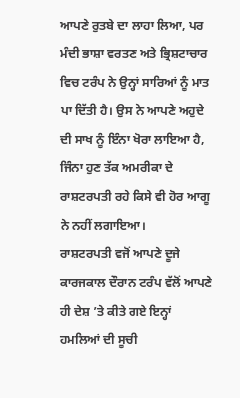ਆਪਣੇ ਰੁਤਬੇ ਦਾ ਲਾਹਾ ਲਿਆ, ਪਰ ਮੰਦੀ ਭਾਸ਼ਾ ਵਰਤਣ ਅਤੇ ਭ੍ਰਿਸ਼ਟਾਚਾਰ ਵਿਚ ਟਰੰਪ ਨੇ ਉਨ੍ਹਾਂ ਸਾਰਿਆਂ ਨੂੰ ਮਾਤ ਪਾ ਦਿੱਤੀ ਹੈ। ਉਸ ਨੇ ਆਪਣੇ ਅਹੁਦੇ ਦੀ ਸਾਖ ਨੂੰ ਇੰਨਾ ਖੋਰਾ ਲਾਇਆ ਹੈ, ਜਿੰਨਾ ਹੁਣ ਤੱਕ ਅਮਰੀਕਾ ਦੇ ਰਾਸ਼ਟਰਪਤੀ ਰਹੇ ਕਿਸੇ ਵੀ ਹੋਰ ਆਗੂ ਨੇ ਨਹੀਂ ਲਗਾਇਆ।
ਰਾਸ਼ਟਰਪਤੀ ਵਜੋਂ ਆਪਣੇ ਦੂਜੇ ਕਾਰਜਕਾਲ ਦੌਰਾਨ ਟਰੰਪ ਵੱਲੋਂ ਆਪਣੇ ਹੀ ਦੇਸ਼ ’ਤੇ ਕੀਤੇ ਗਏ ਇਨ੍ਹਾਂ ਹਮਲਿਆਂ ਦੀ ਸੂਚੀ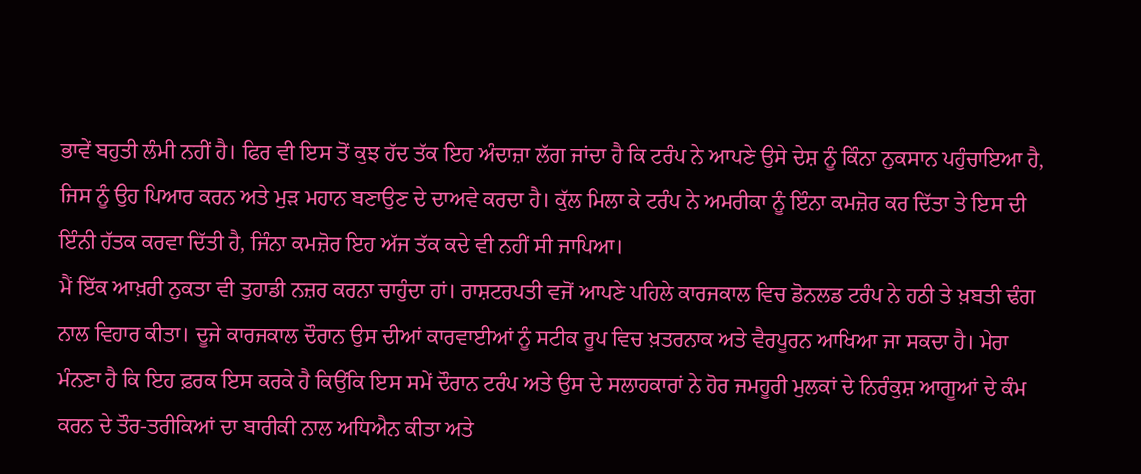ਭਾਵੇਂ ਬਹੁਤੀ ਲੰਮੀ ਨਹੀਂ ਹੈ। ਫਿਰ ਵੀ ਇਸ ਤੋਂ ਕੁਝ ਹੱਦ ਤੱਕ ਇਹ ਅੰਦਾਜ਼ਾ ਲੱਗ ਜਾਂਦਾ ਹੈ ਕਿ ਟਰੰਪ ਨੇ ਆਪਣੇ ਉਸੇ ਦੇਸ਼ ਨੂੰ ਕਿੰਨਾ ਨੁਕਸਾਨ ਪਹੁੰਚਾਇਆ ਹੈ, ਜਿਸ ਨੂੰ ਉਹ ਪਿਆਰ ਕਰਨ ਅਤੇ ਮੁੜ ਮਹਾਨ ਬਣਾਉਣ ਦੇ ਦਾਅਵੇ ਕਰਦਾ ਹੈ। ਕੁੱਲ ਮਿਲਾ ਕੇ ਟਰੰਪ ਨੇ ਅਮਰੀਕਾ ਨੂੰ ਇੰਨਾ ਕਮਜ਼ੋਰ ਕਰ ਦਿੱਤਾ ਤੇ ਇਸ ਦੀ ਇੰਨੀ ਹੱਤਕ ਕਰਵਾ ਦਿੱਤੀ ਹੈ, ਜਿੰਨਾ ਕਮਜ਼ੋਰ ਇਹ ਅੱਜ ਤੱਕ ਕਦੇ ਵੀ ਨਹੀਂ ਸੀ ਜਾਪਿਆ।
ਮੈਂ ਇੱਕ ਆਖ਼ਰੀ ਨੁਕਤਾ ਵੀ ਤੁਹਾਡੀ ਨਜ਼ਰ ਕਰਨਾ ਚਾਹੁੰਦਾ ਹਾਂ। ਰਾਸ਼ਟਰਪਤੀ ਵਜੋਂ ਆਪਣੇ ਪਹਿਲੇ ਕਾਰਜਕਾਲ ਵਿਚ ਡੋਨਲਡ ਟਰੰਪ ਨੇ ਹਠੀ ਤੇ ਖ਼ਬਤੀ ਢੰਗ ਨਾਲ ਵਿਹਾਰ ਕੀਤਾ। ਦੂਜੇ ਕਾਰਜਕਾਲ ਦੌਰਾਨ ਉਸ ਦੀਆਂ ਕਾਰਵਾਈਆਂ ਨੂੰ ਸਟੀਕ ਰੂਪ ਵਿਚ ਖ਼ਤਰਨਾਕ ਅਤੇ ਵੈਰਪੂਰਨ ਆਖਿਆ ਜਾ ਸਕਦਾ ਹੈ। ਮੇਰਾ ਮੰਨਣਾ ਹੈ ਕਿ ਇਹ ਫ਼ਰਕ ਇਸ ਕਰਕੇ ਹੈ ਕਿਉਂਕਿ ਇਸ ਸਮੇਂ ਦੌਰਾਨ ਟਰੰਪ ਅਤੇ ਉਸ ਦੇ ਸਲਾਹਕਾਰਾਂ ਨੇ ਹੋਰ ਜਮਹੂਰੀ ਮੁਲਕਾਂ ਦੇ ਨਿਰੰਕੁਸ਼ ਆਗੂਆਂ ਦੇ ਕੰਮ ਕਰਨ ਦੇ ਤੌਰ-ਤਰੀਕਿਆਂ ਦਾ ਬਾਰੀਕੀ ਨਾਲ ਅਧਿਐਨ ਕੀਤਾ ਅਤੇ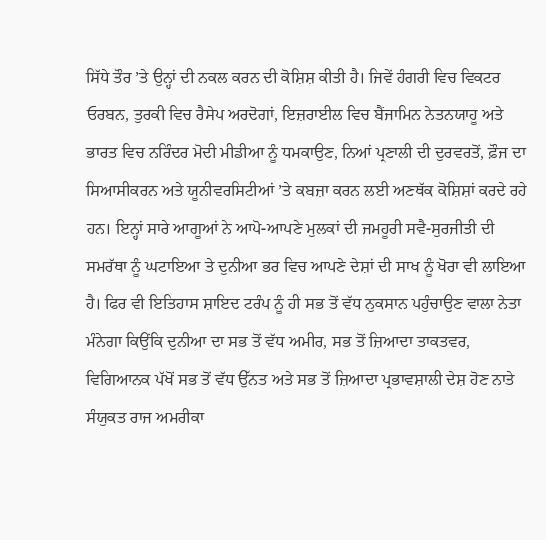ਸਿੱਧੇ ਤੌਰ ’ਤੇ ਉਨ੍ਹਾਂ ਦੀ ਨਕਲ ਕਰਨ ਦੀ ਕੋਸ਼ਿਸ਼ ਕੀਤੀ ਹੈ। ਜਿਵੇਂ ਹੰਗਰੀ ਵਿਚ ਵਿਕਟਰ ਓਰਬਨ, ਤੁਰਕੀ ਵਿਚ ਰੈਸੇਪ ਅਰਦੋਗਾਂ, ਇਜ਼ਰਾਈਲ ਵਿਚ ਬੈਂਜਾਮਿਨ ਨੇਤਨਯਾਹੂ ਅਤੇ ਭਾਰਤ ਵਿਚ ਨਰਿੰਦਰ ਮੋਦੀ ਮੀਡੀਆ ਨੂੰ ਧਮਕਾਉਣ, ਨਿਆਂ ਪ੍ਰਣਾਲੀ ਦੀ ਦੁਰਵਰਤੋਂ, ਫ਼ੌਜ ਦਾ ਸਿਆਸੀਕਰਨ ਅਤੇ ਯੂਨੀਵਰਸਿਟੀਆਂ ’ਤੇ ਕਬਜ਼ਾ ਕਰਨ ਲਈ ਅਣਥੱਕ ਕੋਸ਼ਿਸ਼ਾਂ ਕਰਦੇ ਰਹੇ ਹਨ। ਇਨ੍ਹਾਂ ਸਾਰੇ ਆਗੂਆਂ ਨੇ ਆਪੋ-ਆਪਣੇ ਮੁਲਕਾਂ ਦੀ ਜਮਹੂਰੀ ਸਵੈ-ਸੁਰਜੀਤੀ ਦੀ ਸਮਰੱਥਾ ਨੂੰ ਘਟਾਇਆ ਤੇ ਦੁਨੀਆ ਭਰ ਵਿਚ ਆਪਣੇ ਦੇਸ਼ਾਂ ਦੀ ਸਾਖ ਨੂੰ ਖੋਰਾ ਵੀ ਲਾਇਆ ਹੈ। ਫਿਰ ਵੀ ਇਤਿਹਾਸ ਸ਼ਾਇਦ ਟਰੰਪ ਨੂੰ ਹੀ ਸਭ ਤੋਂ ਵੱਧ ਨੁਕਸਾਨ ਪਹੁੰਚਾਉਣ ਵਾਲਾ ਨੇਤਾ ਮੰਨੇਗਾ ਕਿਉਂਕਿ ਦੁਨੀਆ ਦਾ ਸਭ ਤੋਂ ਵੱਧ ਅਮੀਰ, ਸਭ ਤੋਂ ਜ਼ਿਆਦਾ ਤਾਕਤਵਰ, ਵਿਗਿਆਨਕ ਪੱਖੋਂ ਸਭ ਤੋਂ ਵੱਧ ਉੱਨਤ ਅਤੇ ਸਭ ਤੋਂ ਜ਼ਿਆਦਾ ਪ੍ਰਭਾਵਸ਼ਾਲੀ ਦੇਸ਼ ਹੋਣ ਨਾਤੇ ਸੰਯੁਕਤ ਰਾਜ ਅਮਰੀਕਾ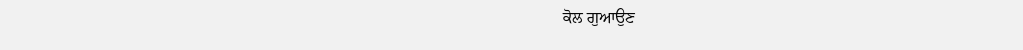ਕੋਲ ਗੁਆਉਣ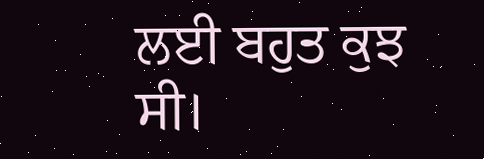ਲਈ ਬਹੁਤ ਕੁਝ ਸੀ।